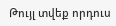Թույլ տվեք որդուս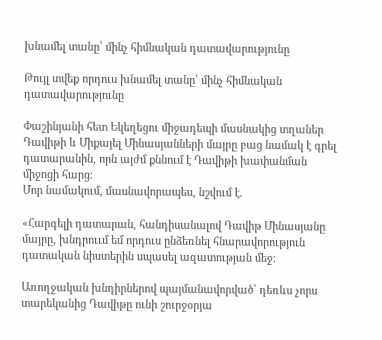խնամել տանը՝ մինչ հիմնական դատավարությունը

Թույլ տվեք որդուս խնամել տանը՝ մինչ հիմնական դատավարությունը

Փաշինյանի հետ Եկեղեցու միջադեպի մասնակից տղաներ Դավիթի և Միքայել Մինասյանների մայրը բաց նամակ է գրել դատարանին, որն այժմ քննում է Դավիթի խափանման միջոցի հարց։
Մոր նամակում, մասնավորապես, նշվում է.

«Հարգելի դատարան, հանդիսանալով Դավիթ Մինասյանը մայրը, խնդրոււմ եմ որդուս ընձեռնել հնարավորություն դատական նիստերին սպասել ազատության մեջ։

Առողջական խնդիրներով պայմանավորված՝ դեռևս չորս տարեկանից Դավիթը ունի շուրջօրյա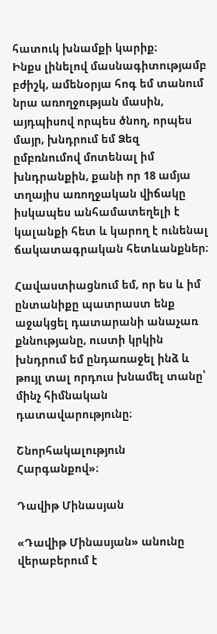հատուկ խնամքի կարիք։
Ինքս լինելով մասնագիտությամբ բժիշկ, ամենօրյա հոգ եմ տանում նրա առողջության մասին, այդպիսով որպես ծնող, որպես մայր, խնդրում եմ Ձեզ ըմբռնումով մոտենալ իմ խնդրանքին, քանի որ 18 ամյա տղայիս առողջական վիճակը իսկապես անհամատեղելի է կալանքի հետ և կարող է ունենալ ճակատագրական հետևանքներ։

Հավաստիացնում եմ, որ ես և իմ ընտանիքը պատրաստ ենք աջակցել դատարանի անաչառ քննությանը, ուստի կրկին խնդրում եմ ընդառաջել ինձ և թույլ տալ որդուս խնամել տանը՝ մինչ հիմնական դատավարությունը։

Շնորհակալություն
Հարգանքով»։

Դավիթ Մինասյան

«Դավիթ Մինասյան» անունը վերաբերում է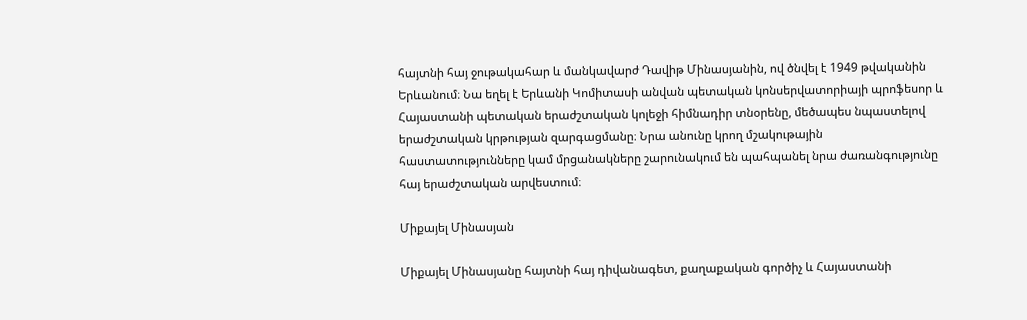հայտնի հայ ջութակահար և մանկավարժ Դավիթ Մինասյանին, ով ծնվել է 1949 թվականին Երևանում։ Նա եղել է Երևանի Կոմիտասի անվան պետական կոնսերվատորիայի պրոֆեսոր և Հայաստանի պետական երաժշտական կոլեջի հիմնադիր տնօրենը, մեծապես նպաստելով երաժշտական կրթության զարգացմանը։ Նրա անունը կրող մշակութային հաստատությունները կամ մրցանակները շարունակում են պահպանել նրա ժառանգությունը հայ երաժշտական արվեստում։

Միքայել Մինասյան

Միքայել Մինասյանը հայտնի հայ դիվանագետ, քաղաքական գործիչ և Հայաստանի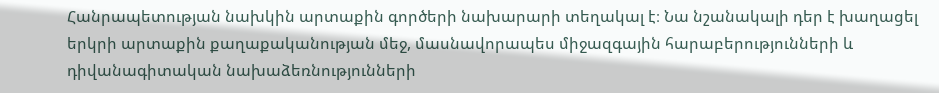Հանրապետության նախկին արտաքին գործերի նախարարի տեղակալ է։ Նա նշանակալի դեր է խաղացել երկրի արտաքին քաղաքականության մեջ, մասնավորապես միջազգային հարաբերությունների և դիվանագիտական նախաձեռնությունների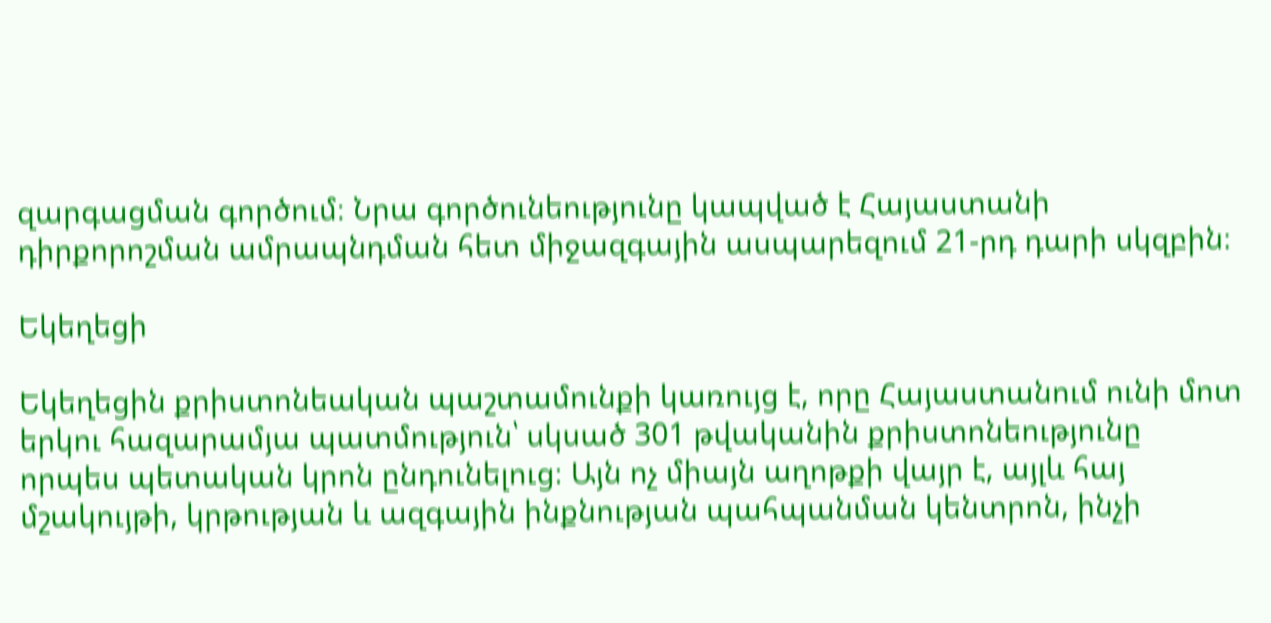զարգացման գործում։ Նրա գործունեությունը կապված է Հայաստանի դիրքորոշման ամրապնդման հետ միջազգային ասպարեզում 21-րդ դարի սկզբին։

Եկեղեցի

Եկեղեցին քրիստոնեական պաշտամունքի կառույց է, որը Հայաստանում ունի մոտ երկու հազարամյա պատմություն՝ սկսած 301 թվականին քրիստոնեությունը որպես պետական կրոն ընդունելուց։ Այն ոչ միայն աղոթքի վայր է, այլև հայ մշակույթի, կրթության և ազգային ինքնության պահպանման կենտրոն, ինչի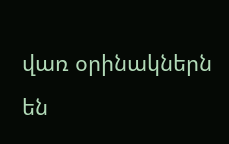վառ օրինակներն են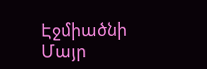Էջմիածնի Մայր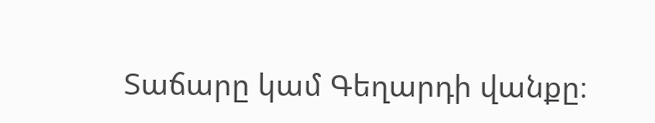Տաճարը կամ Գեղարդի վանքը։